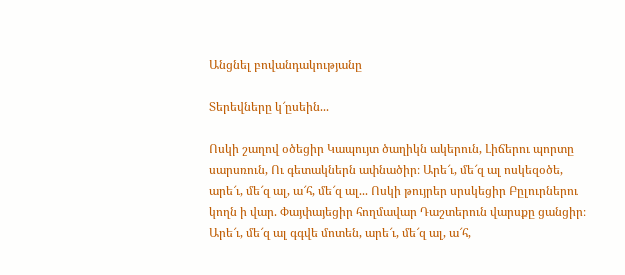Անցնել բովանդակությանը

Տերեվները կ՜ըսեին...

Ոսկի շաղով օծեցիր Կապույտ ծաղիկն ակերուն, Լիճերու պորտը սարսռուն, Ու գետակներն ափնածիր։ Արե՜ւ, մե՜զ ալ ոսկեզօծե, արե՜ւ, մե՜զ ալ, ա՜հ, մե՜զ ալ... Ոսկի թույրեր սրսկեցիր Բըլուրներու կողն ի վար. Փայփայեցիր հողմավար Դաշտերուն վարսքը ցանցիր։ Արե՜ւ, մե՜զ ալ գգվե մոտեն, արե՜ւ, մե՜զ ալ, ա՜հ,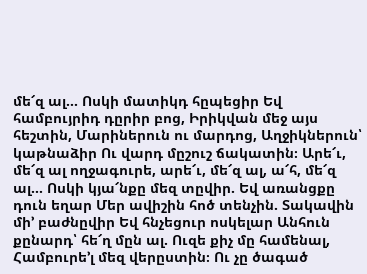մե՜զ ալ... Ոսկի մատիկդ հըպեցիր Եվ համբույրիդ դըրիր բոց, Իրիկվան մեջ այս հեշտին, Մարիներուն ու մարդոց, Աղջիկներուն՝ կաթնաձիր Ու վարդ մըշուշ ճակատին։ Արե՜ւ, մե՜զ ալ ողջագուրե, արե՜ւ, մե՜զ ալ, ա՜հ, մե՜զ ալ... Ոսկի կյա՜նքը մեզ տըվիր. Եվ առանցքը դուն եղար Մեր ավիշին հոծ տենչին. Տակավին մի՚ բաժնըվիր Եվ հնչեցուր ոսկելար Անհուն քընարդ՝ հե՜ղ մըն ալ. Ուզե քիչ մը համենալ, Համբուրե՚լ մեզ վերըստին։ Ու չը ծագած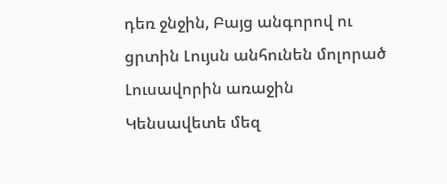դեռ ջնջին, Բայց անգորով ու ցրտին Լույսն անհունեն մոլորած Լուսավորին առաջին Կենսավետե մեզ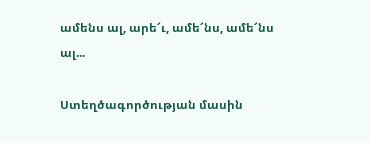ամենս ալ, արե՜ւ, ամե՜նս, ամե՜նս ալ...

Ստեղծագործության մասին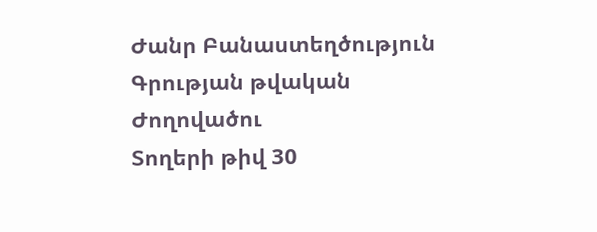Ժանր Բանաստեղծություն
Գրության թվական
Ժողովածու
Տողերի թիվ 30